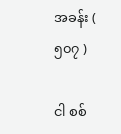အခန်း ( ၅၀၇ )

ငါ စစ်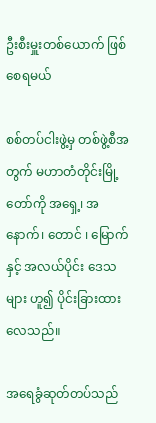ဦးစီးမှူးတစ်ယောက် ဖြစ်စေရမယ်

စစ်တပ်ငါးဖွဲ့မှ တစ်ဖွဲ့စီအတွက် မဟာတံတိုင်းမြို့တော်ကို အရှေ့၊ အနောက်၊ တောင် ၊ မြောက် နှင့် အလယ်ပိုင်း ဒေသများ ဟူ၍ ပိုင်းခြားထားလေသည်။

အရေခွံဆုတ်တပ်သည်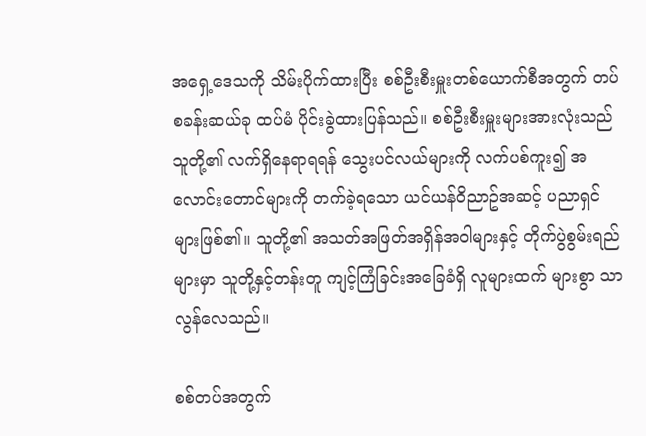အရှေ့ဒေသကို သိမ်းပိုက်ထားပြီး စစ်ဦးစီးမှူးတစ်ယောက်စီအတွက် တပ်စခန်းဆယ်ခု ထပ်မံ ပိုင်းခွဲထားပြန်သည်။ စစ်ဦးစီးမှူးများအားလုံးသည် သူတို့၏ လက်ရှိနေရာရရန် သွေးပင်လယ်များကို လက်ပစ်ကူး၍ အလောင်းတောင်များကို တက်ခဲ့ရသော ယင်ယန်ဝိညာဥ်အဆင့် ပညာရှင်များဖြစ်၏။ သူတို့၏ အသတ်အဖြတ်အရှိန်အဝါများနှင့် တိုက်ပွဲစွမ်းရည်များမှာ သူတို့နှင့်တန်းတူ ကျင့်ကြံခြင်းအခြေခံရှိ လူများထက် များစွာ သာလွန်လေသည်။

စစ်တပ်အတွက်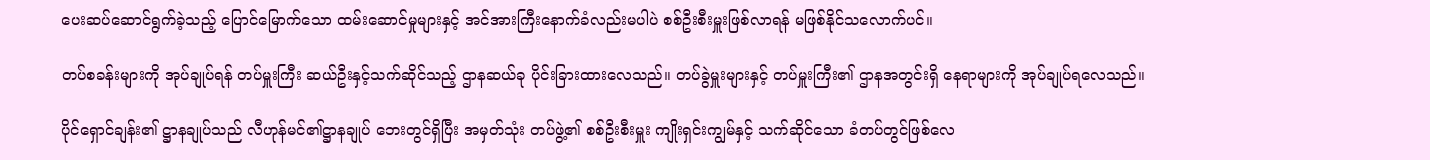ပေးဆပ်ဆောင်ရွက်ခဲ့သည့် ပြောင်မြောက်သော ထမ်းဆောင်မှုများနှင့် အင်အားကြီးနောက်ခံလည်းမပါပဲ စစ်ဦးစီးမှူးဖြစ်လာရန် မဖြစ်နိုင်သလောက်ပင်။

တပ်စခန်းများကို အုပ်ချုပ်ရန် တပ်မှူးကြီး ဆယ်ဦးနှင့်သက်ဆိုင်သည့် ဌာနဆယ်ခု ပိုင်းခြားထားလေသည်။ တပ်ခွဲမှူးများနှင့် တပ်မှူးကြီး၏ ဌာနအတွင်းရှိ နေရာများကို အုပ်ချုပ်ရလေသည်။

ပိုင်ရှောင်ချန်း၏ ဋ္ဌာနချုပ်သည် လီဟုန်မင်၏ဋ္ဌာနချုပ် ဘေးတွင်ရှိပြီး အမှတ်သုံး တပ်ဖွဲ့၏ စစ်ဦးစီးမှူး ကျိုးရှင်းကျွမ်နှင့် သက်ဆိုင်သော ခံတပ်တွင်ဖြစ်လေ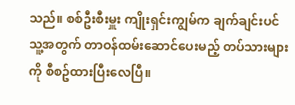သည်။ စစ်ဦးစီးမှူး ကျိုးရှင်းကျွမ်က ချက်ချင်းပင် သူ့အတွက် တာဝန်ထမ်းဆောင်ပေးမည့် တပ်သားများကို စီစဥ်ထားပြီးလေပြီ။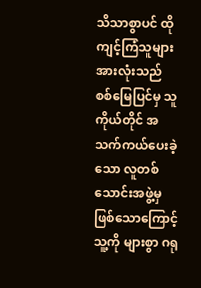သိသာစွာပင် ထိုကျင့်ကြံသူများအားလုံးသည် စစ်မြေပြင်မှ သူကိုယ်တိုင် အသက်ကယ်ပေးခဲ့သော လူတစ်သောင်းအဖွဲ့မှ ဖြစ်သောကြောင့် သူ့ကို များစွာ ဂရု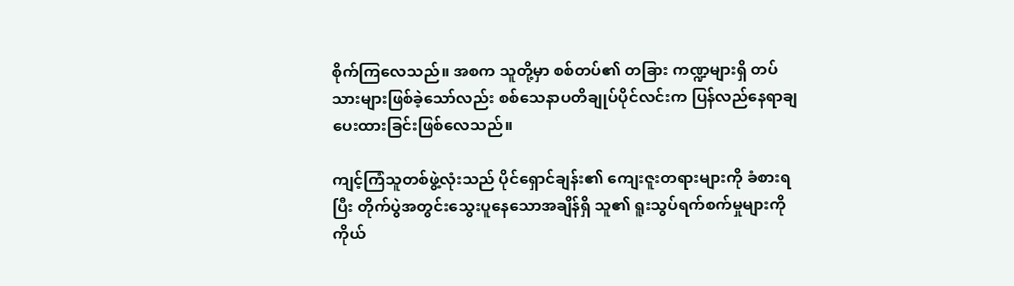စိုက်ကြလေသည်။ အစက သူတို့မှာ စစ်တပ်၏ တခြား ကဏ္ဍများရှိ တပ်သားများဖြစ်ခဲ့သော်လည်း စစ်သေနာပတိချုပ်ပိုင်လင်းက ပြန်လည်နေရာချပေးထားခြင်းဖြစ်လေသည်။

ကျင့်ကြံသူတစ်ဖွဲ့လုံးသည် ပိုင်ရှောင်ချန်း၏ ကျေးဇူးတရားများကို ခံစားရပြီး တိုက်ပွဲအတွင်းသွေးပူနေသောအချိန်ရှိ သူ၏ ရူးသွပ်ရက်စက်မှုများကို ကိုယ်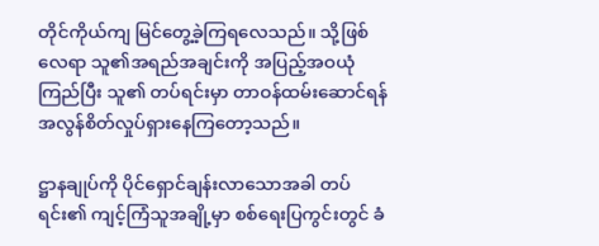တိုင်ကိုယ်ကျ မြင်တွေ့ခဲ့ကြရလေသည်။ သို့ဖြစ်လေရာ သူ၏အရည်အချင်းကို အပြည့်အဝယုံကြည်ပြီး သူ၏ တပ်ရင်းမှာ တာဝန်ထမ်းဆောင်ရန် အလွန်စိတ်လှုပ်ရှားနေကြတော့သည်။

ဋ္ဌာနချုပ်ကို ပိုင်ရှောင်ချန်းလာသောအခါ တပ်ရင်း၏ ကျင့်ကြံသူအချို့မှာ စစ်ရေးပြကွင်းတွင် ခံ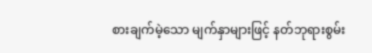စားချက်မဲ့သော မျက်နှာများဖြင့် နတ်ဘုရားစွမ်း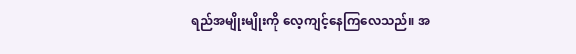ရည်အမျိုးမျိုးကို လေ့ကျင့်နေကြလေသည်။ အ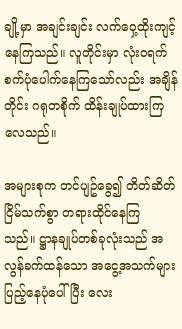ချို့မှာ အချင်းချင်း လက်ဝှေ့ထိုးကျင့်နေကြသည်။ လူတိုင်းမှာ လုံးဝရက်စက်ပုံပေါက်နေကြသော်လည်း အချိန်တိုင်း ဂရုတစိုက် ထိန်းချုပ်ထားကြလေသည်။

အများစုက တင်ပျဥ်ခွေ၍ တိတ်ဆိတ်ငြိမ်သက်စွာ တရားထိုင်နေကြသည်။ ဋ္ဌာနချုပ်တစ်ခုလုံးသည် အလွန်ခက်ထန်သော အငွေ့အသက်များ ပြည့်နေပုံပေါ်ပြီး လေး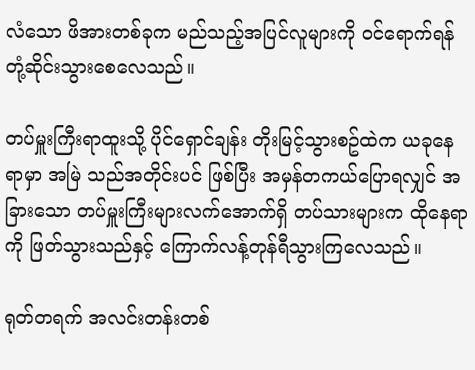လံသော ဖိအားတစ်ခုက မည်သည့်အပြင်လူများကို ဝင်ရောက်ရန် တုံ့ဆိုင်းသွားစေလေသည်။

တပ်မှူးကြီးရာထူးသို့ ပိုင်ရှောင်ချန်း တိုးမြင့်သွားစဥ်ထဲက ယခုနေရာမှာ အမြဲ သည်အတိုင်းပင် ဖြစ်ပြီး အမှန်တကယ်ပြောရလျှင် အခြားသော တပ်မှူးကြီးများလက်အောက်ရှိ တပ်သားများက ထိုနေရာကို ဖြတ်သွားသည်နှင့် ကြောက်လန့်တုန်ရီသွားကြလေသည်။

ရုတ်တရက် အလင်းတန်းတစ်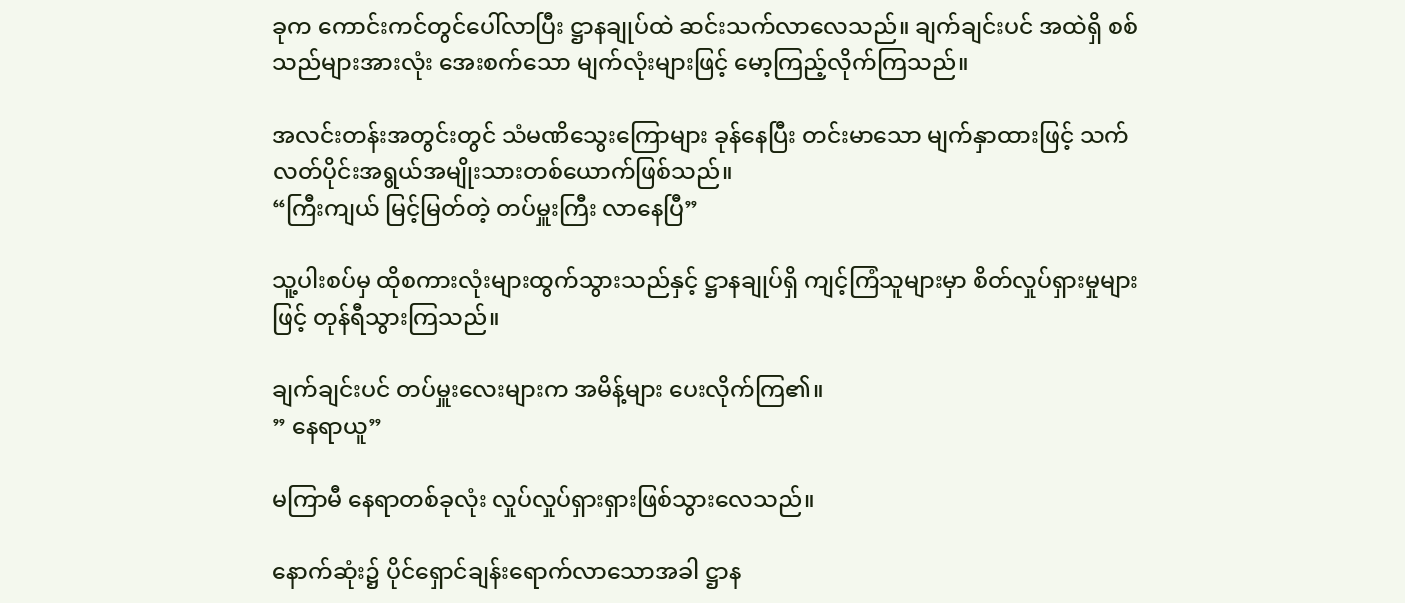ခုက ကောင်းကင်တွင်ပေါ်လာပြီး ဋ္ဌာနချုပ်ထဲ ဆင်းသက်လာလေသည်။ ချက်ချင်းပင် အထဲရှိ စစ်သည်များအားလုံး အေးစက်သော မျက်လုံးများဖြင့် မော့ကြည့်လိုက်ကြသည်။

အလင်းတန်းအတွင်းတွင် သံမဏိသွေးကြောများ ခုန်နေပြီး တင်းမာသော မျက်နှာထားဖြင့် သက်လတ်ပိုင်းအရွယ်အမျိုးသားတစ်ယောက်ဖြစ်သည်။
“ကြီးကျယ် မြင့်မြတ်တဲ့ တပ်မှူးကြီး လာနေပြီ”

သူ့ပါးစပ်မှ ထိုစကားလုံးများထွက်သွားသည်နှင့် ဋ္ဌာနချုပ်ရှိ ကျင့်ကြံသူများမှာ စိတ်လှုပ်ရှားမှုများဖြင့် တုန်ရီသွားကြသည်။

ချက်ချင်းပင် တပ်မှူးလေးများက အမိန့်များ ပေးလိုက်ကြ၏။
” နေရာယူ”

မကြာမီ နေရာတစ်ခုလုံး လှုပ်လှုပ်ရှားရှားဖြစ်သွားလေသည်။

နောက်ဆုံး၌ ပိုင်ရှောင်ချန်းရောက်လာသောအခါ ဋ္ဌာန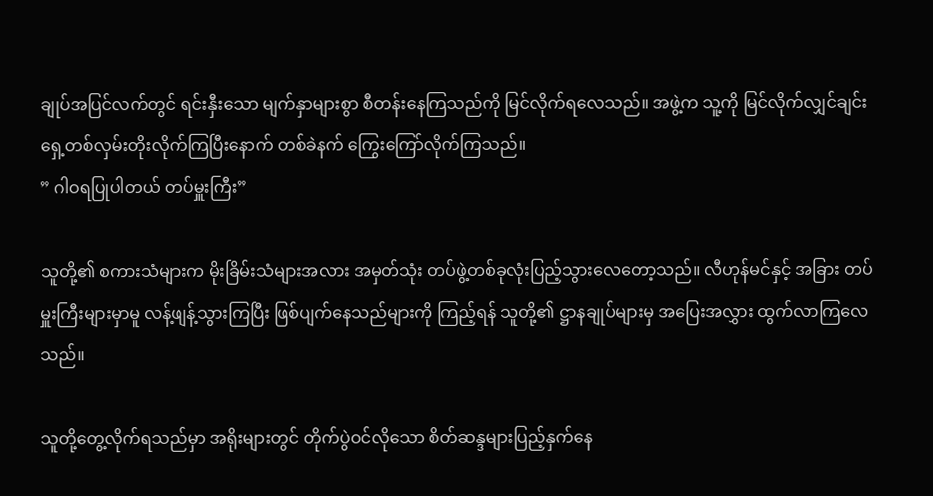ချုပ်အပြင်လက်တွင် ရင်းနှီးသော မျက်နှာများစွာ စီတန်းနေကြသည်ကို မြင်လိုက်ရလေသည်။ အဖွဲ့က သူ့ကို မြင်လိုက်လျှင်ချင်း ရှေ့တစ်လှမ်းတိုးလိုက်ကြပြီးနောက် တစ်ခဲနက် ကြွေးကြော်လိုက်ကြသည်။
” ဂါဝရပြုပါတယ် တပ်မှူးကြီး”

သူတို့၏ စကားသံများက မိုးခြိမ်းသံများအလား အမှတ်သုံး တပ်ဖွဲ့တစ်ခုလုံးပြည့်သွားလေတော့သည်။ လီဟုန်မင်နှင့် အခြား တပ်မှူးကြီးများမှာမူ လန့်ဖျန့်သွားကြပြီး ဖြစ်ပျက်နေသည်များကို ကြည့်ရန် သူတို့၏ ဋ္ဌာနချုပ်များမှ အပြေးအလွှား ထွက်လာကြလေသည်။

သူတို့တွေ့လိုက်ရသည်မှာ အရိုးများတွင် တိုက်ပွဲဝင်လိုသော စိတ်ဆန္ဒများပြည့်နှက်နေ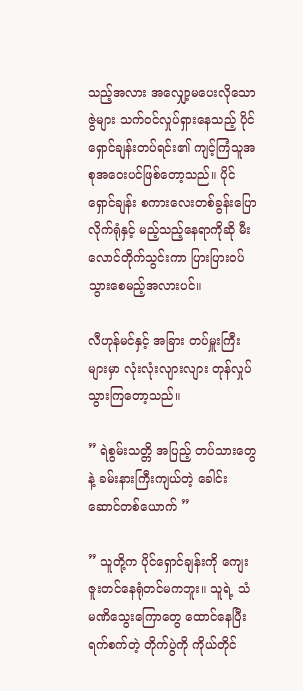သည့်အလား အလျှော့မပေးလိုသော ဇွဲများ သက်ဝင်လှုပ်ရှားနေသည့် ပိုင်ရှောင်ချန်းတပ်ရင်း၏ ကျင့်ကြံသူအစုအဝေးပင်ဖြစ်တော့သည်။ ပိုင်ရှောင်ချန်း စကားလေးတစ်ခွန်းပြောလိုက်ရုံနှင့် မည့်သည့်နေရာကိုဆို မီးလောင်တိုက်သွင်းကာ ပြားပြားဝပ်သွားစေမည့်အလားပင်။

လီဟုန်မင်နှင့် အခြား တပ်မှူးကြီးများမှာ လုံးလုံးလျားလျား တုန်လှုပ်သွားကြတော့သည်။

” ရဲစွမ်းသတ္တိ အပြည့် တပ်သားတွေနဲ့ ခမ်းနားကြီးကျယ်တဲ့ ခေါင်းဆောင်တစ်ယောက် ”

” သူတို့က ပိုင်ရှောင်ချန်းကို ကျေးဇူးတင်နေရုံတင်မကဘူး။ သူရဲ့ သံမဏိသွေးကြောတွေ ထောင်နေပြီး ရက်စက်တဲ့ တိုက်ပွဲကို ကိုယ်တိုင်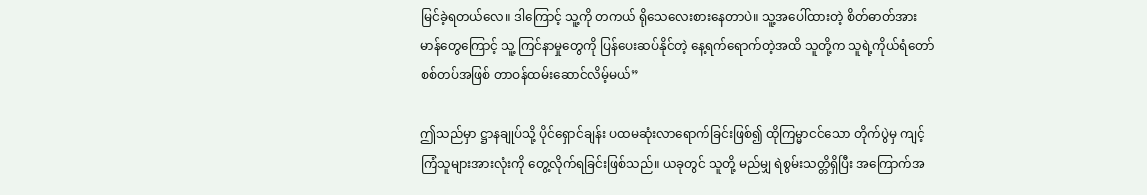မြင်ခဲ့ရတယ်လေ။ ဒါကြောင့် သူ့ကို တကယ် ရိုသေလေးစားနေတာပဲ။ သူ့အပေါ်ထားတဲ့ စိတ်ဓာတ်အားမာန်တွေကြောင့် သူ့ ကြင်နာမှုတွေကို ပြန်ပေးဆပ်နိုင်တဲ့ နေ့ရက်ရောက်တဲ့အထိ သူတို့က သူရဲ့ကိုယ်ရံတော်စစ်တပ်အဖြစ် တာဝန်ထမ်းဆောင်လိမ့်မယ်”

ဤသည်မှာ ဋ္ဌာနချုပ်သို့ ပိုင်ရှောင်ချန်း ပထမဆုံးလာရောက်ခြင်းဖြစ်၍ ထိုကြမ္မာငင်သော တိုက်ပွဲမှ ကျင့်ကြံသူများအားလုံးကို တွေ့လိုက်ရခြင်းဖြစ်သည်။ ယခုတွင် သူတို့ မည်မျှ ရဲစွမ်းသတ္တိရှိပြီး အကြောက်အ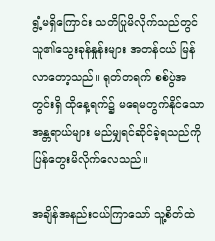ရွံ့မရှိကြောင်း သတိပြုမိလိုက်သည်တွင် သူ၏သွေးခုန်နှုန်းများ အတန်ငယ် မြန်လာတော့သည်။ ရုတ်တရက် စစ်ပွဲအတွင်းရှိ ထိုနေ့ရက်၌ မရေမတွက်နိုင်သော အန္တရာယ်များ မည်မျှရင်ဆိုင်ခဲ့ရသည်ကို ပြန်တွေးမိလိုက်လေသည်။

အချိန်အနည်းငယ်ကြာသော် သူ့စိတ်ထဲ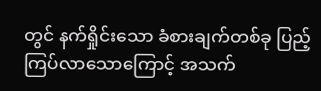တွင် နက်ရှိုင်းသော ခံစားချက်တစ်ခု ပြည့်ကြပ်လာသောကြောင့် အသက်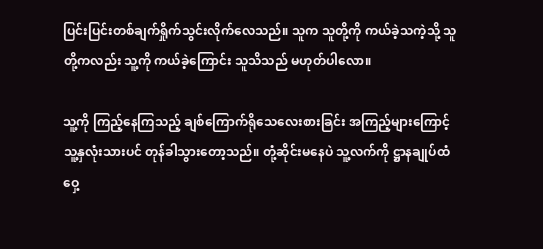ပြင်းပြင်းတစ်ချက်ရှိုက်သွင်းလိုက်လေသည်။ သူက သူတို့ကို ကယ်ခဲ့သကဲ့သို့ သူတို့ကလည်း သူ့ကို ကယ်ခဲ့ကြောင်း သူသိသည် မဟုတ်ပါလော။

သူ့ကို ကြည့်နေကြသည့် ချစ်ကြောက်ရိုသေလေးစားခြင်း အကြည့်များကြောင့် သူ့နှလုံးသားပင် တုန်ခါသွားတော့သည်။ တုံ့ဆိုင်းမနေပဲ သူ့လက်ကို ဋ္ဌာနချုပ်ထံ ဝှေ့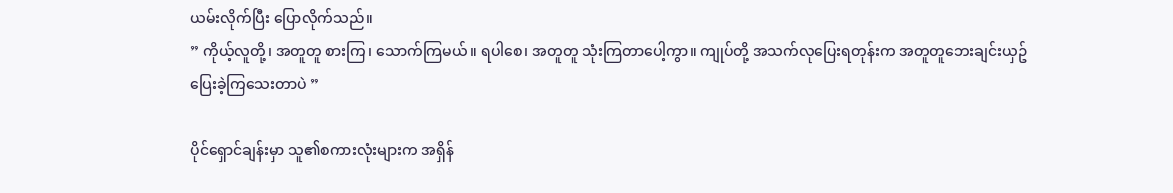ယမ်းလိုက်ပြီး ပြောလိုက်သည်။
” ကိုယ့်လူတို့၊ အတူတူ စားကြ၊ သောက်ကြမယ်။ ရပါစေ၊ အတူတူ သုံးကြတာပေါ့ကွာ။ ကျုပ်တို့ အသက်လုပြေးရတုန်းက အတူတူဘေးချင်းယှဥ်ပြေးခဲ့ကြသေးတာပဲ ”

ပိုင်ရှောင်ချန်းမှာ သူ၏စကားလုံးများက အရှိန်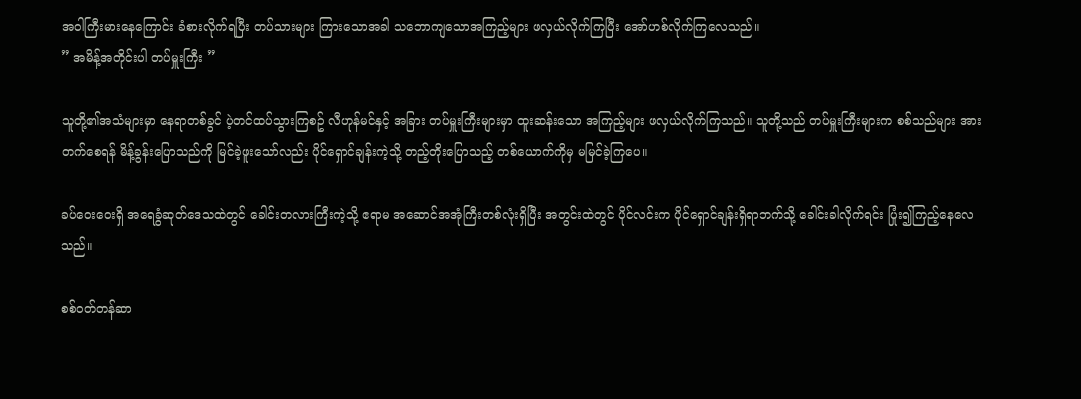အဝါကြီးမားနေကြောင်း ခံစားလိုက်ရပြီး တပ်သားများ ကြားသောအခါ သဘောကျသောအကြည့်များ ဖလှယ်လိုက်ကြပြီး အော်ဟစ်လိုက်ကြလေသည်။
” အမိန့်အတိုင်းပါ တပ်မှူးကြီး ”

သူတို့၏အသံများမှာ နေရာတစ်ခွင် ပဲ့တင်ထပ်သွားကြစဥ် လီဟုန်မင်နှင့် အခြား တပ်မှူးကြီးများမှာ ထူးဆန်းသော အကြည့်များ ဖလှယ်လိုက်ကြသည်။ သူတို့သည် တပ်မှူးကြီးများက စစ်သည်များ အားတက်စေရန် မိန့်ခွန်းပြောသည်ကို မြင်ခဲ့ဖူးသော်လည်း ပိုင်ရှောင်ချန်းကဲ့သို့ တည့်တိုးပြောသည့် တစ်ယောက်ကိုမှ မမြင်ခဲ့ကြပေ။

ခပ်ဝေးဝေးရှိ အရေခွံဆုတ်ဒေသထဲတွင် ခေါင်းတလားကြီးကဲ့သို့ ဧရာမ အဆောင်အအုံကြီးတစ်လုံးရှိပြီး အတွင်းထဲတွင် ပိုင်လင်းက ပိုင်ရှောင်ချန်းရှိရာဘက်သို့ ခေါင်းခါလိုက်ရင်း ပြုံး၍ကြည့်နေလေသည်။

စစ်ဝတ်တန်ဆာ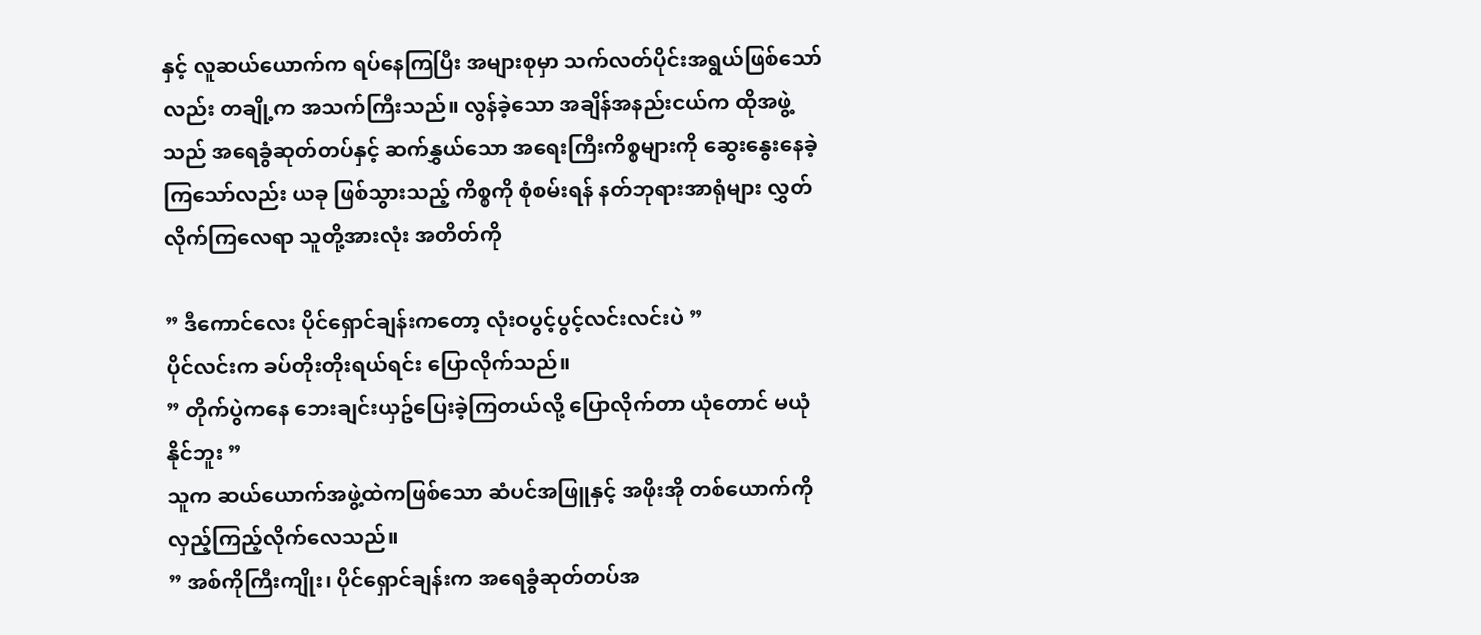နှင့် လူဆယ်ယောက်က ရပ်နေကြပြီး အများစုမှာ သက်လတ်ပိုင်းအရွယ်ဖြစ်သော်လည်း တချို့က အသက်ကြီးသည်။ လွန်ခဲ့သော အချိန်အနည်းငယ်က ထိုအဖွဲ့သည် အရေခွံဆုတ်တပ်နှင့် ဆက်နွှယ်သော အရေးကြီးကိစ္စများကို ဆွေးနွေးနေခဲ့ကြသော်လည်း ယခု ဖြစ်သွားသည့် ကိစ္စကို စုံစမ်းရန် နတ်ဘုရားအာရုံများ လွှတ်လိုက်ကြလေရာ သူတို့အားလုံး အတိတ်ကို

” ဒီကောင်လေး ပိုင်ရှောင်ချန်းကတော့ လုံးဝပွင့်ပွင့်လင်းလင်းပဲ ”
ပိုင်လင်းက ခပ်တိုးတိုးရယ်ရင်း ပြောလိုက်သည်။
” တိုက်ပွဲကနေ ဘေးချင်းယှဥ်ပြေးခဲ့ကြတယ်လို့ ပြောလိုက်တာ ယုံတောင် မယုံနိုင်ဘူး ”
သူက ဆယ်ယောက်အဖွဲ့ထဲကဖြစ်သော ဆံပင်အဖြူနှင့် အဖိုးအို တစ်ယောက်ကို လှည့်ကြည့်လိုက်လေသည်။
” အစ်ကိုကြီးကျိုး၊ ပိုင်ရှောင်ချန်းက အရေခွံဆုတ်တပ်အ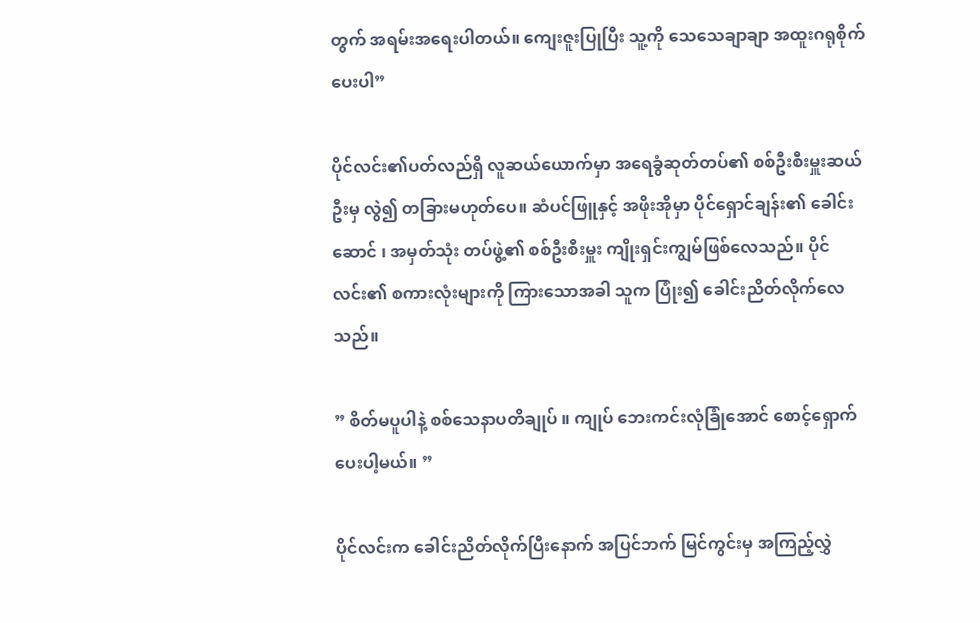တွက် အရမ်းအရေးပါတယ်။ ကျေးဇူးပြုပြီး သူ့ကို သေသေချာချာ အထူးဂရုစိုက်ပေးပါ”

ပိုင်လင်း၏ပတ်လည်ရှိ လူဆယ်ယောက်မှာ အရေခွံဆုတ်တပ်၏ စစ်ဦးစီးမှူးဆယ်ဦးမှ လွဲ၍ တခြားမဟုတ်ပေ။ ဆံပင်ဖြူနှင့် အဖိုးအိုမှာ ပိုင်ရှောင်ချန်း၏ ခေါင်းဆောင် ၊ အမှတ်သုံး တပ်ဖွဲ့၏ စစ်ဦးစီးမှူး ကျိုးရှင်းကျွမ်ဖြစ်လေသည်။ ပိုင်လင်း၏ စကားလုံးများကို ကြားသောအခါ သူက ပြုံး၍ ခေါင်းညိတ်လိုက်လေသည်။

” စိတ်မပူပါနဲ့ စစ်သေနာပတိချုပ် ။ ကျုပ် ဘေးကင်းလုံခြုံအောင် စောင့်ရှောက်ပေးပါ့မယ်။ ”

ပိုင်လင်းက ခေါင်းညိတ်လိုက်ပြီးနောက် အပြင်ဘက် မြင်ကွင်းမှ အကြည့်လွှဲ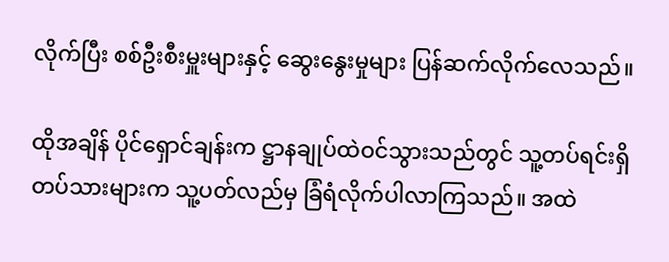လိုက်ပြီး စစ်ဦးစီးမှူးများနှင့် ဆွေးနွေးမှုများ ပြန်ဆက်လိုက်လေသည်။

ထိုအချိန် ပိုင်ရှောင်ချန်းက ဋ္ဌာနချုပ်ထဲဝင်သွားသည်တွင် သူ့တပ်ရင်းရှိ တပ်သားများက သူ့ပတ်လည်မှ ခြံရံလိုက်ပါလာကြသည်။ အထဲ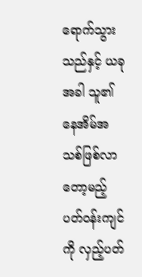ရောက်သွားသည်နှင့် ယခုအခါ သူ၏ နေအိမ်အသစ်ဖြစ်လာတော့မည့် ပတ်ဝန်းကျင်ကို လှည့်ပတ်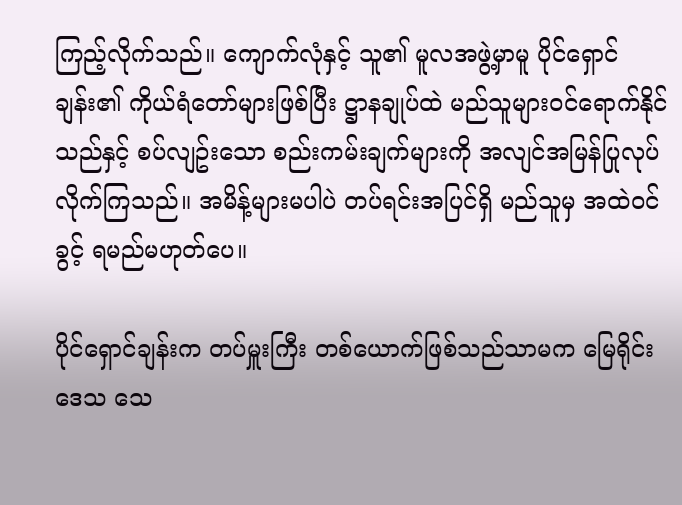ကြည့်လိုက်သည်။ ကျောက်လုံနှင့် သူ၏ မူလအဖွဲ့မှာမူ ပိုင်ရှောင်ချန်း၏ ကိုယ်ရံတော်များဖြစ်ပြီး ဋ္ဌာနချုပ်ထဲ မည်သူများဝင်ရောက်နိုင်သည်နှင့် စပ်လျဥ်းသော စည်းကမ်းချက်များကို အလျင်အမြန်ပြုလုပ်လိုက်ကြသည်။ အမိန့်များမပါပဲ တပ်ရင်းအပြင်ရှိ မည်သူမှ အထဲဝင်ခွင့် ရမည်မဟုတ်ပေ။

ပိုင်ရှောင်ချန်းက တပ်မှူးကြီး တစ်ယောက်ဖြစ်သည်သာမက မြေရိုင်းဒေသ သေ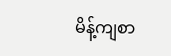မိန့်ကျစာ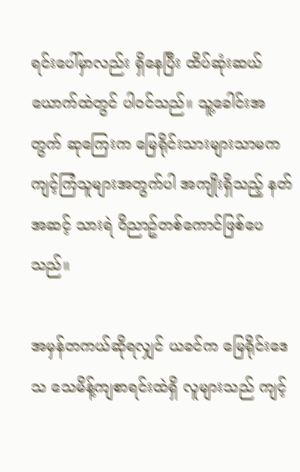ရင်းပေါ်မှာလည်း ရှိနေပြီး ထိပ်ဆုံးဆယ်ယောက်ထဲတွင် ပါဝင်သည်။ သူ့ခေါင်းအတွက် ဆုကြေးက မြေရိုင်းသားများသာမက ကျင့်ကြံသူများအတွက်ပါ အကျိုးရှိသည့် နတ်အဆင့် သားရဲ ဝိညာဥ်တစ်ကောင်ဖြစ်ပေသည်။

အမှန်တကယ်ဆိုရလျှင် ယခင်က မြေရိုင်းဒေသ သေမိန့်ကျစာရင်းထဲရှိ လူများသည် ကျင့်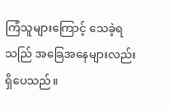ကြံသူများကြောင့် သေခဲ့ရသည်ြ အခြေအနေများလည်းရှိပေသည်။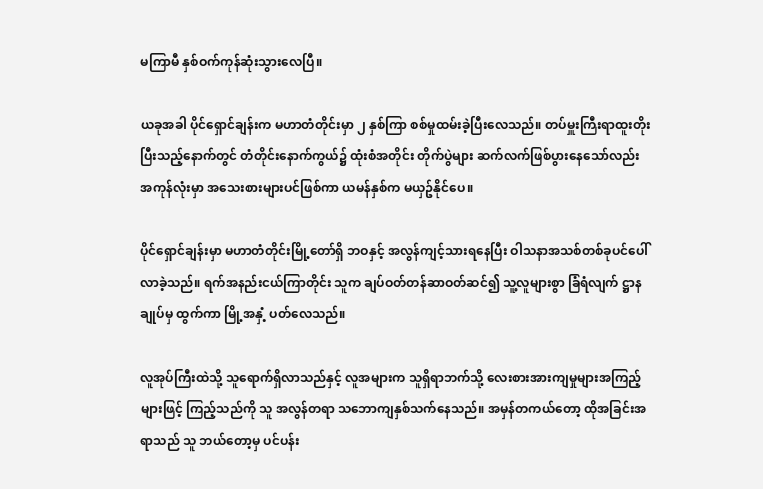မကြာမီ နှစ်ဝက်ကုန်ဆုံးသွားလေပြီ။

ယခုအခါ ပိုင်ရှောင်ချန်းက မဟာတံတိုင်းမှာ ၂ နှစ်ကြာ စစ်မှုထမ်းခဲ့ပြီးလေသည်။ တပ်မှူးကြီးရာထူးတိုးပြီးသည့်နောက်တွင် တံတိုင်းနောက်ကွယ်၌ ထုံးစံအတိုင်း တိုက်ပွဲများ ဆက်လက်ဖြစ်ပွားနေသော်လည်း အကုန်လုံးမှာ အသေးစားများပင်ဖြစ်ကာ ယမန်နှစ်က မယှဥ်နိုင်ပေ။

ပိုင်ရှောင်ချန်းမှာ မဟာတံတိုင်းမြို့တော်ရှိ ဘဝနှင့် အလွန်ကျင့်သားရနေပြီး ဝါသနာအသစ်တစ်ခုပင်ပေါ်လာခဲ့သည်။ ရက်အနည်းငယ်ကြာတိုင်း သူက ချပ်ဝတ်တန်ဆာဝတ်ဆင်၍ သူ့လူများစွာ ခြံရံလျက် ဋ္ဌာနချုပ်မှ ထွက်ကာ မြို့အနှံ့ ပတ်လေသည်။

လူအုပ်ကြီးထဲသို့ သူရောက်ရှိလာသည်နှင့် လူအများက သူရှိရာဘက်သို့ လေးစားအားကျမှုများအကြည့်များဖြင့် ကြည့်သည်ကို သူ အလွန်တရာ သဘောကျနှစ်သက်နေသည်။ အမှန်တကယ်တော့ ထိုအခြင်းအရာသည် သူ ဘယ်တော့မှ ပင်ပန်း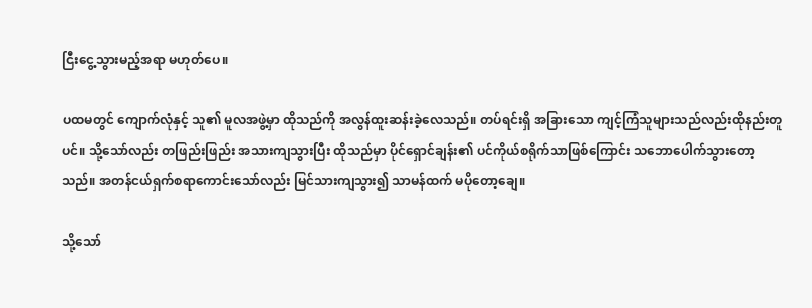ငြီးငွေ့သွားမည့်အရာ မဟုတ်ပေ။

ပထမတွင် ကျောက်လုံနှင့် သူ၏ မူလအဖွဲ့မှာ ထိုသည်ကို အလွန်ထူးဆန်းခဲ့လေသည်။ တပ်ရင်းရှိ အခြားသော ကျင့်ကြံသူများသည်လည်းထိုနည်းတူပင်။ သို့သော်လည်း တဖြည်းဖြည်း အသားကျသွားပြီး ထိုသည်မှာ ပိုင်ရှောင်ချန်း၏ ပင်ကိုယ်စရိုက်သာဖြစ်ကြောင်း သဘောပေါက်သွားတော့သည်။ အတန်ငယ်ရှက်စရာကောင်းသော်လည်း မြင်သားကျသွား၍ သာမန်ထက် မပိုတော့ချေ။

သို့သော်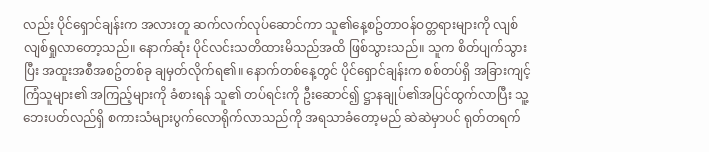လည်း ပိုင်ရှောင်ချန်းက အလားတူ ဆက်လက်လုပ်ဆောင်ကာ သူ၏နေ့စဥ်တာဝန်ဝတ္တရားများကို လျစ်လျစ်ရှုလာတော့သည်။ နောက်ဆုံး ပိုင်လင်းသတိထားမိသည်အထိ ဖြစ်သွားသည်။ သူက စိတ်ပျက်သွားပြီး အထူးအစီအစဥ်တစ်ခု ချမှတ်လိုက်ရ၏။ နောက်တစ်နေ့တွင် ပိုင်ရှောင်ချန်းက စစ်တပ်ရှိ အခြားကျင့်ကြံသူများ၏ အကြည့်များကို ခံစားရန် သူ၏ တပ်ရင်းကို ဦးဆောင်၍ ဋ္ဌာနချုပ်၏အပြင်ထွက်လာပြီး သူ့ဘေးပတ်လည်ရှိ စကားသံများပွက်လောရိုက်လာသည်ကို အရသာခံတော့မည် ဆဲဆဲမှာပင် ရုတ်တရက်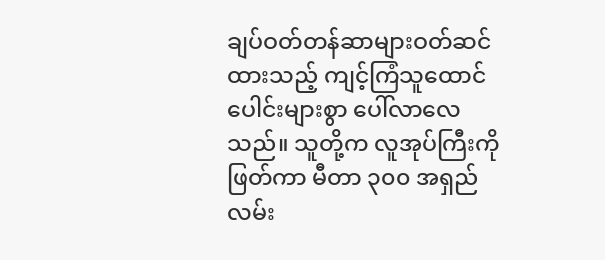ချပ်ဝတ်တန်ဆာများဝတ်ဆင်ထားသည့် ကျင့်ကြံသူထောင်ပေါင်းများစွာ ပေါ်လာလေသည်။ သူတို့က လူအုပ်ကြီးကိုဖြတ်ကာ မီတာ ၃၀၀ အရှည် လမ်း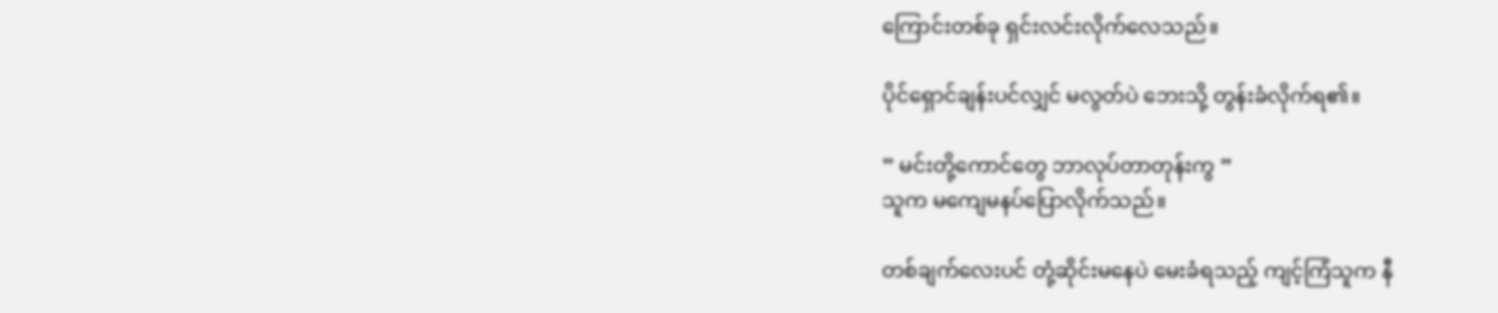ကြောင်းတစ်ခု ရှင်းလင်းလိုက်လေသည်။

ပိုင်ရှောင်ချန်းပင်လျှင် မလွတ်ပဲ ဘေးသို့ တွန်းခံလိုက်ရ၏။

” မင်းတို့ကောင်တွေ ဘာလုပ်တာတုန်းကွ ”
သူက မကျေမနပ်ပြောလိုက်သည်။

တစ်ချက်လေးပင် တုံ့ဆိုင်းမနေပဲ မေးခံရသည့် ကျင့်ကြံသူက နီ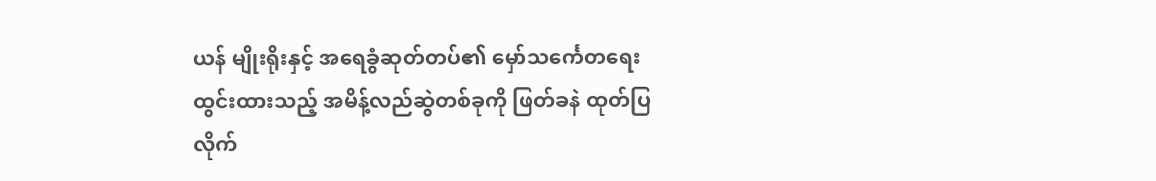ယန် မျိုးရိုးနှင့် အရေခွံဆုတ်တပ်၏ မှော်သင်္ကေတရေးထွင်းထားသည့် အမိန့်လည်ဆွဲတစ်ခုကို ဖြတ်ခနဲ ထုတ်ပြလိုက်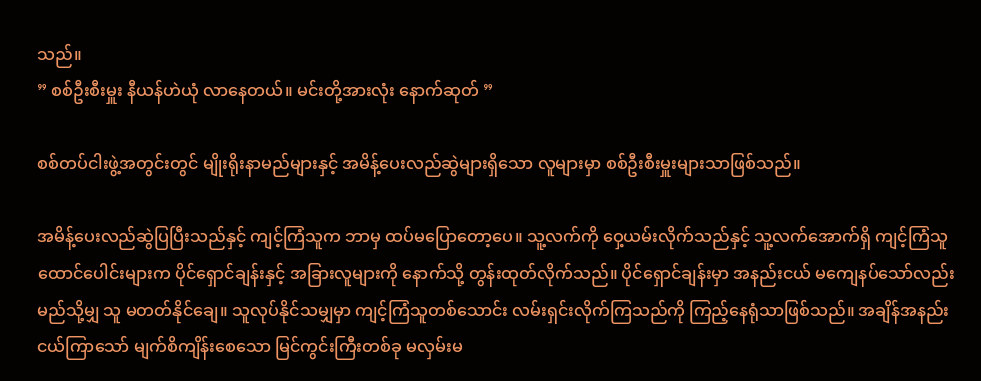သည်။
” စစ်ဦးစီးမှူး နီယန်ဟဲယုံ လာနေတယ်။ မင်းတို့အားလုံး နောက်ဆုတ် ”

စစ်တပ်ငါးဖွဲ့အတွင်းတွင် မျိုးရိုးနာမည်များနှင့် အမိန့်ပေးလည်ဆွဲများရှိသော လူများမှာ စစ်ဦးစီးမှူးများသာဖြစ်သည်။

အမိန့်ပေးလည်ဆွဲပြပြီးသည်နှင့် ကျင့်ကြံသူက ဘာမှ ထပ်မပြောတော့ပေ။ သူ့လက်ကို ဝှေ့ယမ်းလိုက်သည်နှင့် သူ့လက်အောက်ရှိ ကျင့်ကြံသူထောင်ပေါင်းများက ပိုင်ရှောင်ချန်းနှင့် အခြားလူများကို နောက်သို့ တွန်းထုတ်လိုက်သည်။ ပိုင်ရှောင်ချန်းမှာ အနည်းငယ် မကျေနပ်သော်လည်း မည်သို့မျှ သူ မတတ်နိုင်ချေ။ သူလုပ်နိုင်သမျှမှာ ကျင့်ကြံသူတစ်သောင်း လမ်းရှင်းလိုက်ကြသည်ကို ကြည့်နေရုံသာဖြစ်သည်။ အချိန်အနည်းငယ်ကြာသော် မျက်စိကျိန်းစေသော မြင်ကွင်းကြီးတစ်ခု မလှမ်းမ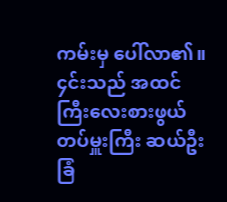ကမ်းမှ ပေါ်လာ၏။ ၄င်းသည် အထင်ကြီးလေးစားဖွယ် တပ်မှူးကြီး ဆယ်ဦးခြံ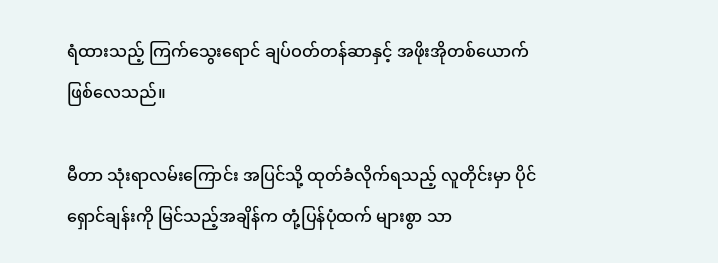ရံထားသည့် ကြက်သွေးရောင် ချပ်ဝတ်တန်ဆာနှင့် အဖိုးအိုတစ်ယောက်ဖြစ်လေသည်။

မီတာ သုံးရာလမ်းကြောင်း အပြင်သို့ ထုတ်ခံလိုက်ရသည့် လူတိုင်းမှာ ပိုင်ရှောင်ချန်းကို မြင်သည့်အချိန်က တုံ့ပြန်ပုံထက် များစွာ သာ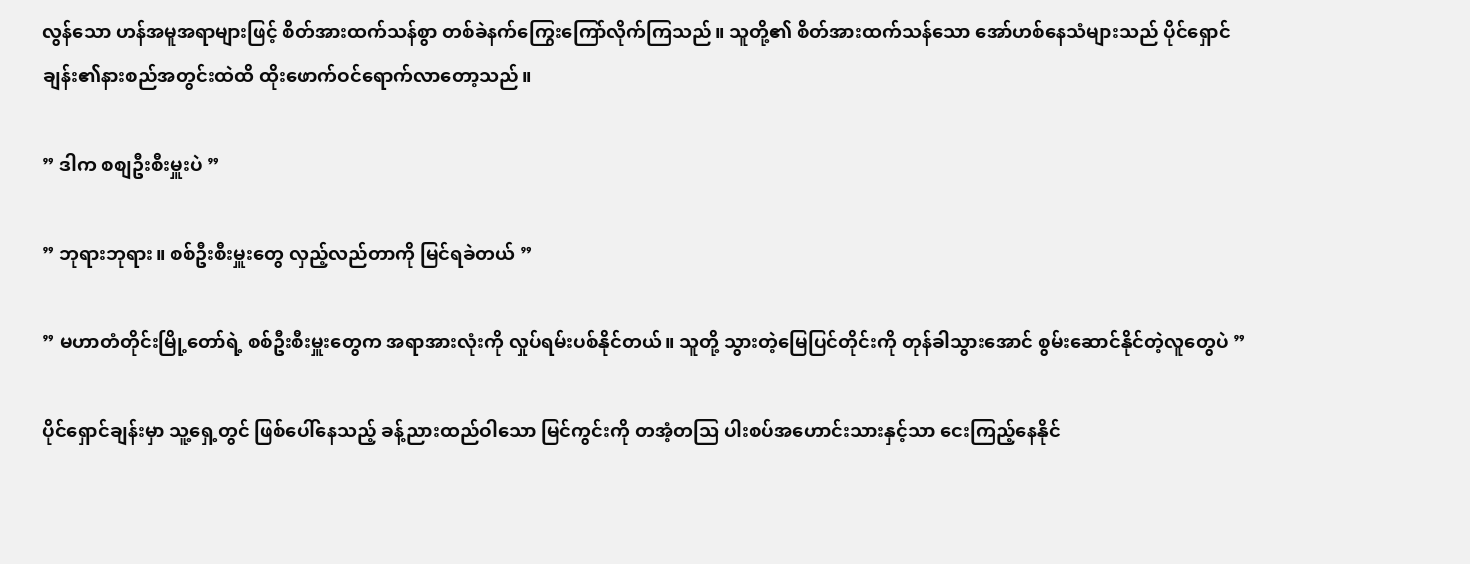လွန်သော ဟန်အမူအရာများဖြင့် စိတ်အားထက်သန်စွာ တစ်ခဲနက်ကြွေးကြော်လိုက်ကြသည်။ သူတို့၏ စိတ်အားထက်သန်သော အော်ဟစ်နေသံများသည် ပိုင်ရှောင်ချန်း၏နားစည်အတွင်းထဲထိ ထိုးဖောက်ဝင်ရောက်လာတော့သည်။

” ဒါက စစျဦးစီးမှူးပဲ ”

” ဘုရားဘုရား။ စစ်ဦးစီးမှူးတွေ လှည့်လည်တာကို မြင်ရခဲတယ် ”

” မဟာတံတိုင်းမြို့တော်ရဲ့ စစ်ဦးစီးမှူးတွေက အရာအားလုံးကို လှုပ်ရမ်းပစ်နိုင်တယ်။ သူတို့ သွားတဲ့မြေပြင်တိုင်းကို တုန်ခါသွားအောင် စွမ်းဆောင်နိုင်တဲ့လူတွေပဲ ”

ပိုင်ရှောင်ချန်းမှာ သူ့ရှေ့တွင် ဖြစ်ပေါ်နေသည့် ခန့်ညားထည်ဝါသော မြင်ကွင်းကို တအံ့တသြ ပါးစပ်အဟောင်းသားနှင့်သာ ငေးကြည့်နေနိုင်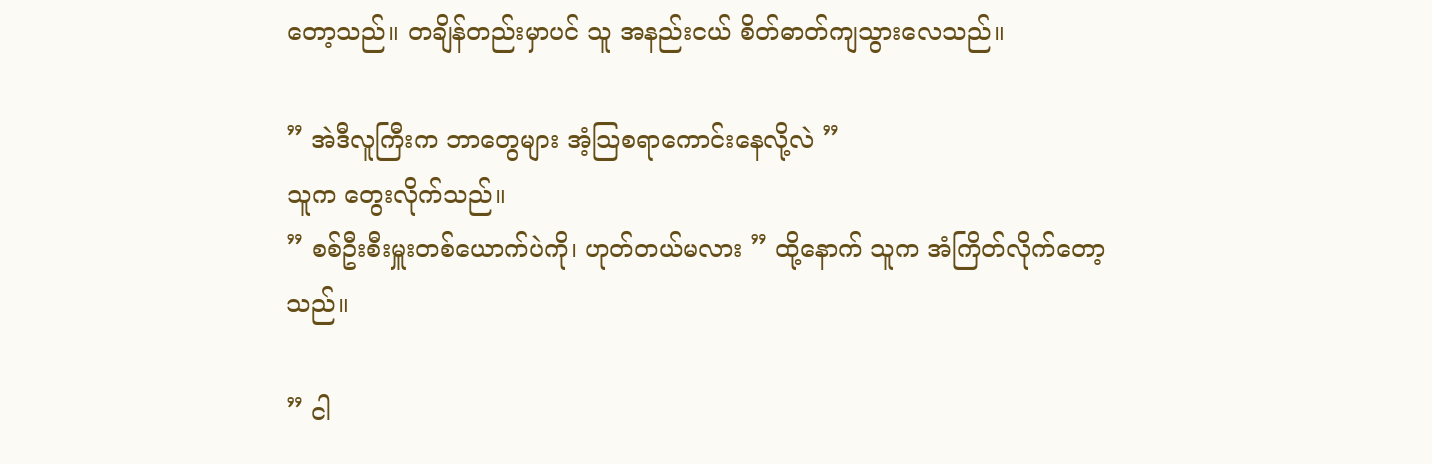တော့သည်။ တချိန်တည်းမှာပင် သူ အနည်းငယ် စိတ်ဓာတ်ကျသွားလေသည်။

” အဲဒီလူကြီးက ဘာတွေများ အံ့သြစရာကောင်းနေလို့လဲ ”
သူက တွေးလိုက်သည်။
” စစ်ဦးစီးမှူးတစ်ယောက်ပဲကို၊ ဟုတ်တယ်မလား ” ထို့နောက် သူက အံကြိတ်လိုက်တော့သည်။

” ငါ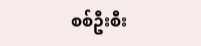စစ်ဦးစီး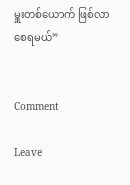မှူးတစ်ယောက် ဖြစ်လာစေရမယ်”


Comment

Leave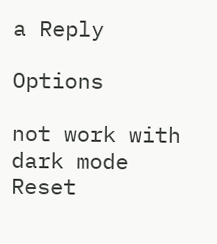a Reply

Options

not work with dark mode
Reset